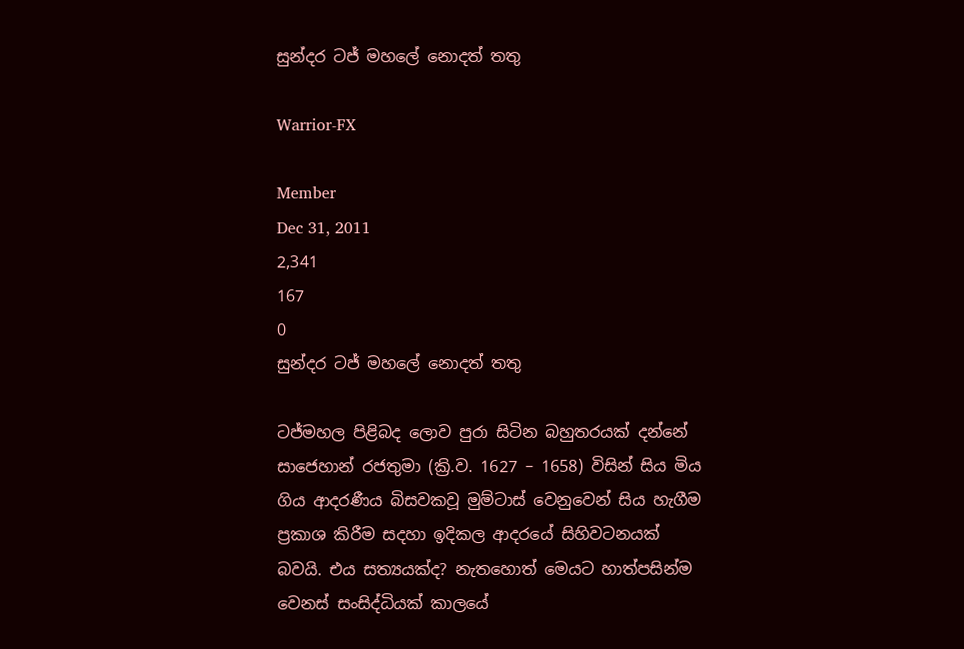සුන්දර ටජ් මහලේ නොදත් තතු

Warrior-FX

Member
Dec 31, 2011
2,341
167
0
සුන්දර ටජ් මහලේ නොදත් තතු

ටජ්මහල පිළිබද ලොව පුරා සිටින බහුතරයක් දන්නේ සාජෙහාන් රජතුමා (ක්‍රි.ව. 1627 – 1658) විසින් සිය මිය ගිය ආදරණීය බිසවකවූ මුම්ටාස් වෙනුවෙන් සිය හැගීම ප්‍රකාශ කිරීම සදහා ඉදිකල ආදරයේ සිහිවටනයක් බවයි. එය සත්‍යයක්ද? නැතහොත් මෙයට හාත්පසින්ම වෙනස් සංසිද්ධියක් කාලයේ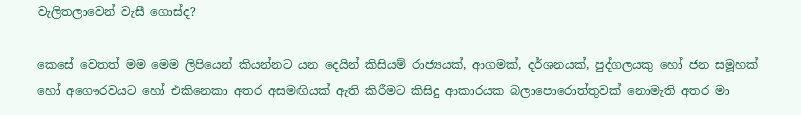වැලිතලාවෙන් වැසී ගොස්ද?

කෙ‍සේ වෙතත් මම මෙම ලිපියෙන් කියන්නට යන දෙයින් කිසියම් රාජ්‍යයක්, ආගමක්, දර්ශනයක්, පුද්ගල‍යකු හෝ ජන සමූහක් හෝ අගෞරවයට හෝ එකිනෙකා අතර අසමඟියක් ඇති කිරීමට කිසිදු ආකාරයක බලාපොරොත්තුවක් නොමැති අතර මා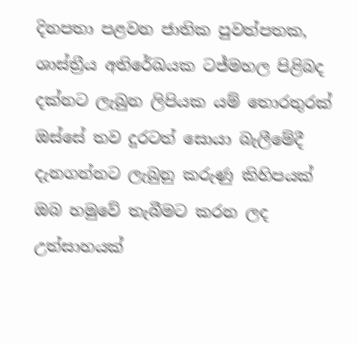දිනපතා පළවන ජාතික පුවත්පතක, ශාස්ත්‍රීය අතිරේඛයක ටජ්මහල පිළිබද දක්නට ලැබුන ලිපියක යම් තොරතුරක් ඔස්සේ තව දුරටත් සොයා බැලීමේදී දැනගන්නට ලැබුනු කරුණු කිහිපයක් ඔබ හමුවේ තැබීමට කරන ලද උත්සාහයක්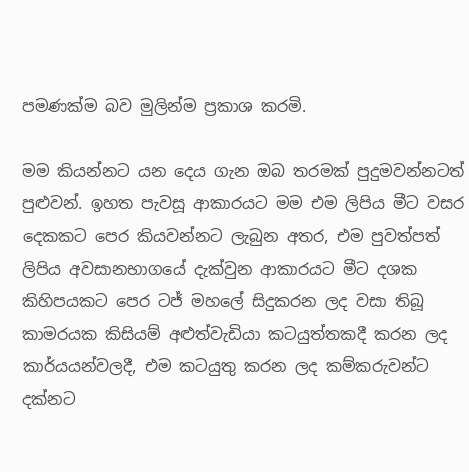පමණක්ම බව මුලින්ම ප්‍රකාශ කරමි.

මම කියන්නට යන දෙය ගැන ඔබ තරමක් පුදුමවන්නටත් පුළුවන්. ඉහත පැවසූ ආකාරයට මම එම ලිපිය මීට වසර දෙකකට පෙර කියවන්න‍ට ලැබුන අතර, එම පුවත්පත් ලිපිය අවසානභාගයේ දැක්වුන ආකාරයට මීට දශක කිහිපයකට පෙර ටජ් මහලේ සිදුකරන ලද වසා තිබූ කාමරයක කිසියම් අළුත්වැඩියා කටයුත්තකදී කරන ලද කාර්යයන්වලදී, එම කටයුතු කරන ලද කම්කරුවන්ට දක්නට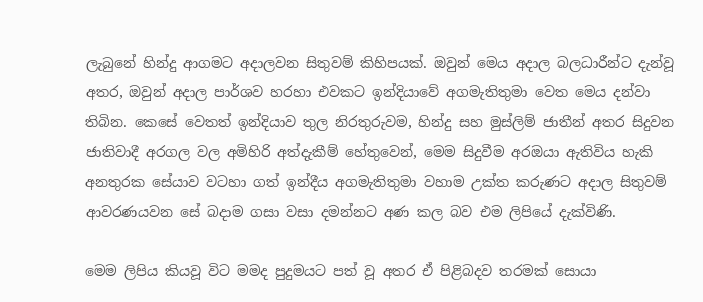ලැබුනේ හින්දු ආගමට අදාලවන සිතුවම් කිහිපයක්. ඔවුන් මෙය අදාල බලධාරීන්ට දැන්වූ අතර, ඔවුන් අදාල පාර්ශව හරහා එවකට ඉන්දියාවේ අගමැතිතුමා වෙත මෙය දන්වා තිබින‍. කෙසේ වෙතත් ඉන්දියාව තුල නිරතුරුවම, හින්දු සහ මුස්ලිම් ජාතීන් අතර සිදුවන ජාතිවාදී අරගල වල අමිහිරි අත්දැකීම් හේතුවෙන්, මෙම සිදුවීම අරඔයා ඇතිවිය හැකි අනතුරක සේයාව වටහා ගත් ඉන්දීය අගමැතිතුමා වහාම උක්ත කරුණට අදාල සිතුවම් ආවරණයවන සේ බදාම ගසා වසා දමන්නට අණ කල බව එම ලිපියේ දැක්විණි.

මෙම ලිපිය කියවූ විට මමද පුදුමයට පත් වූ අතර ඒ පිළිබදව තරමක් සොයා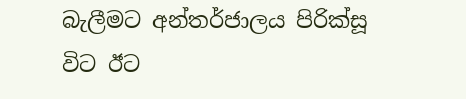බැලීමට අන්තර්ජාලය පිරික්සූ විට ඊට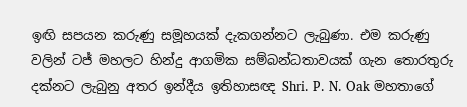ඉඟි සපයන කරුණු සමූහයක් දැකගන්නට ලැබුණා. එම කරුණු වලින් ටජ් මහලට හින්දු ආගමික සම්බන්ධතාවයක් ගැන තොරතුරු දක්නට ලැබුනු අතර ඉන්දීය ඉතිහාසඥ Shri. P. N. Oak මහතාගේ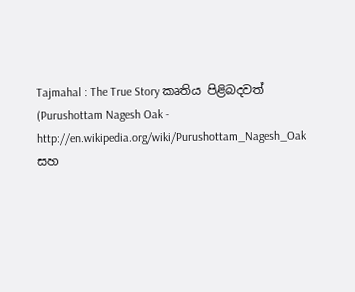Tajmahal : The True Story කෘතිය පිළිබදවත් (Purushottam Nagesh Oak - http://en.wikipedia.org/wiki/Purushottam_Nagesh_Oak සහ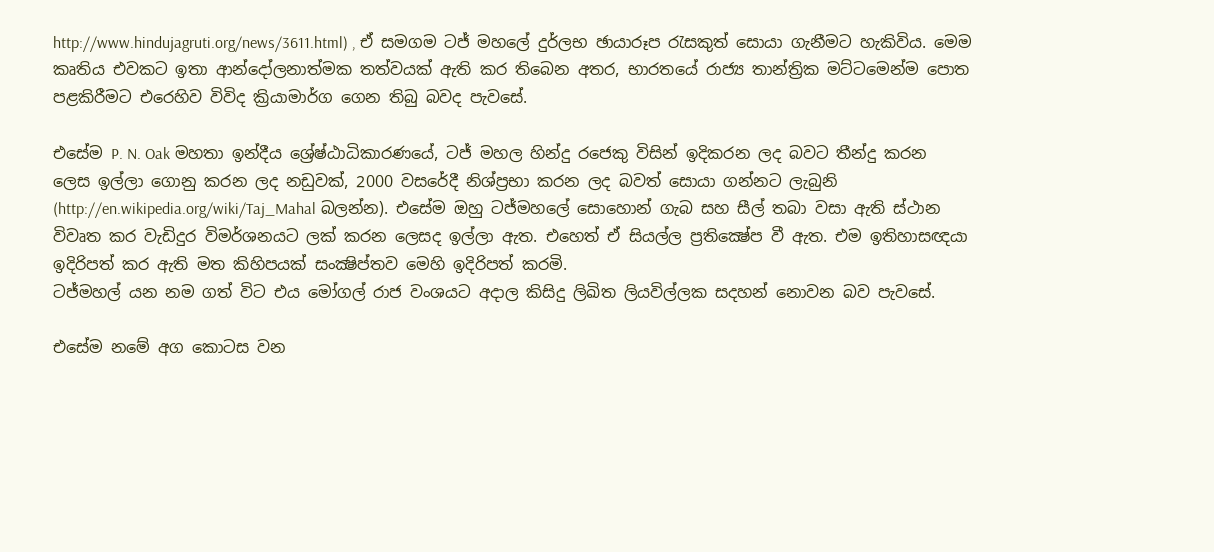http://www.hindujagruti.org/news/3611.html) , ඒ සමගම ටජ් මහලේ දුර්ලභ ඡායාරූප රැසකුත් සොයා ගැනීමට හැකිවිය. මෙම කෘතිය එවකට ඉතා ආන්දෝලනාත්මක තත්ව‍යක් ඇති කර තිබෙන අතර, භාරතයේ රාජ්‍ය තාන්ත්‍රික මට්ටමෙන්ම පොත පළකිරීමට එරෙහිව විවිද ක්‍රියාමාර්ග ගෙන තිබු බවද පැ‍වසේ.

එසේම P. N. Oak මහතා ඉන්දීය ශ්‍රේෂ්ඨාධිකාරණයේ, ටජ් මහල හින්දු රජෙකු විසින් ඉදිකරන ලද බවට තීන්දු කරන ලෙස ඉල්ලා ගොනු කරන ලද නඩුවක්, 2000 වසරේදී නිශ්ප්‍රභා කරන ලද බවත් සොයා ගන්නට ලැබුනි (http://en.wikipedia.org/wiki/Taj_Mahal බලන්න). එසේම ඔහු ටජ්මහලේ සොහොන් ගැබ සහ සීල් තබා වසා ඇති ස්ථාන විවෘත කර වැඩිදුර විමර්ශනයට ලක් කරන ලෙසද ඉල්ලා ඇත. එහෙත් ඒ සියල්ල ප්‍රති‍ක්‍ෂේප වී ඇත. එම ඉතිහාසඥයා ඉදිරිපත් කර ඇති මත කිහිපයක් සංක්‍ෂිප්තව මෙහි ඉදිරිපත් කරමි.
ටජ්මහල් යන නම ගත් විට එය මෝගල් රාජ වංශයට අදාල කිසිදු ලිඛිත ලියවිල්ලක සදහන් නොවන බව පැවසේ.

එසේම නමේ අග කො‍ටස වන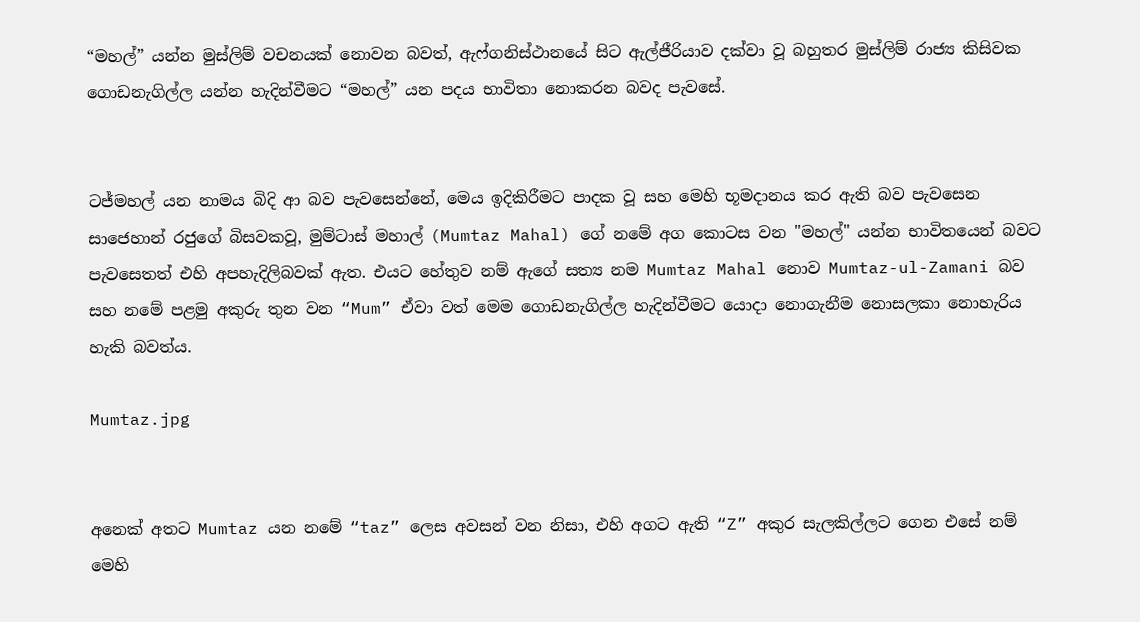“මහල්” යන්න මුස්ලිම් වචනයක් නොවන බවත්, ඇෆ්ගනිස්ථානයේ සිට ඇල්ජීරියාව දක්වා වූ බහුතර මුස්ලිම් රාජ්‍ය කිසිවක ගොඩනැගිල්ල යන්න හැදින්වීමට “මහල්” යන පදය භාවිතා නොකරන බවද පැවසේ.


ටජ්මහල් යන නාමය බිදි ආ බව පැවසෙන්නේ, මෙය ඉදිකිරීමට පාදක වූ සහ මෙහි භූමදානය කර ඇති බව පැවසෙන සාජෙහාන් රජුගේ බිසවකවූ, මුම්ටාස් මහාල් (Mumtaz Mahal) ගේ නමේ අග කොටස වන "මහල්" යන්න භාවිතයෙන් බවට පැවසෙතත් එහි අපහැදිලිබවක් ඇත. එයට හේතුව නම් ඇගේ සත්‍ය නම Mumtaz Mahal නොව Mumtaz-ul-Zamani බව සහ නමේ පළමු අකුරු තුන වන “Mum” ඒවා වත් මෙම ගොඩනැගිල්ල හැදින්වීමට යොදා නොගැනීම නොසලකා නොහැරිය හැකි බවත්ය.

Mumtaz.jpg


අනෙක් අතට Mumtaz යන නමේ “taz” ලෙස අවසන් වන නිසා, එහි අගට ඇති “Z” අකුර සැලකිල්ලට ගෙන එසේ නම් මෙහි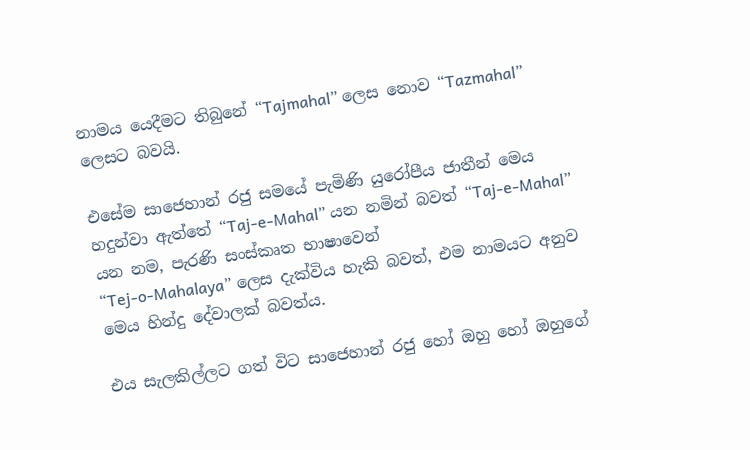නාමය යෙදීමට තිබුනේ “Tajmahal” ලෙස නොව “Tazmahal” ලෙසට බවයි.

එසේම සාජෙහාන් රජු සමයේ පැමිණි යුරෝපීය ජාතීන් මෙය හදුන්වා ඇත්තේ “Taj-e-Mahal” යන නමින් බවත් “Taj-e-Mahal” යන නම, පැරණි සංස්කෘත භාෂාවෙන්
“Tej-o-Mahalaya” ලෙස දැක්විය හැකි බවත්, එම නාමයට අනුව මෙය හින්දු දේවාලක් බවත්ය.

එය සැලකිල්ලට ගත් විට සාජෙහාන් රජු හෝ ඔහු හෝ ඔහුගේ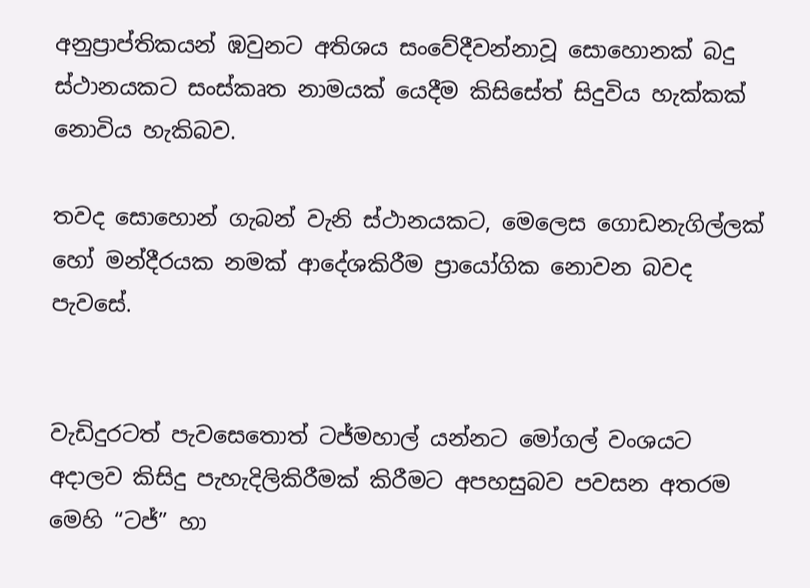අනුප්‍රාප්තිකයන් ඹවුනට අතිශය සංවේදීවන්නාවූ සොහොනක් බදු ස්ථානයකට සංස්කෘත නාමයක් යෙදීම කිසිසේත් සිදුවිය හැක්කක් නොවිය හැකිබව.

තවද සොහොන් ගැබන් වැනි ස්ථානයකට, මෙලෙස ගොඩනැගිල්ලක් හෝ මන්දීරයක නමක් ආදේශකිරීම ප්‍රායෝගික නොවන බවද පැවසේ.


වැඩිදුරටත් පැවසෙතොත් ටජ්මහාල් යන්නට මෝගල් වංශයට අදාලව කිසිදු පැහැදිලිකිරීමක් කිරීමට අපහසුබව පවසන අතරම මෙහි “ටජ්” හා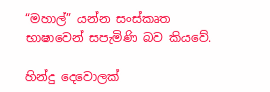“මහාල්” යන්න සංස්කෘත භාෂාවෙන් සපැමිණි බව කියවේ.

හින්දු දෙවොලක්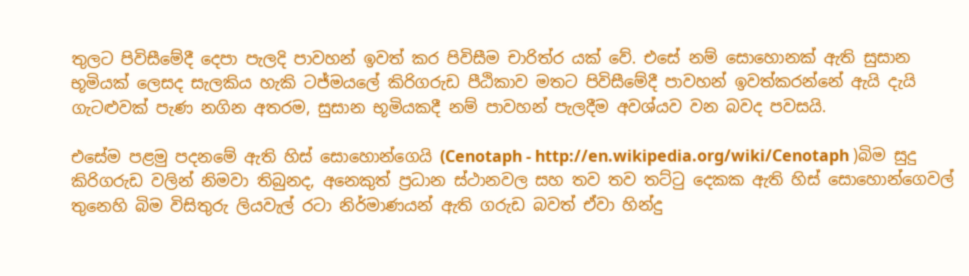තුලට පිවිසීමේදී දෙපා පැලදි පාවහන් ඉවත් කර පිවිසීම චාරිත්ර යක් වේ. එසේ නම් සොහොනක් ඇති සුසාන භූමියක් ලෙසද සැලකිය හැකි ටජ්මයලේ කිරිගරුඩ පීඨිකාව මත‍ට පිවිසීමේදී පාවහන් ඉවත්කරන්නේ ඇයි දැයි ගැටළුවක් පැණ නගින අතරම, සුසාන භූමියකදී නම් පාවහන් පැලදීම අවශ්යව වන බවද පවසයි.

එසේම පළමු පදනමේ ඇති හිස් සොහොන්ගෙයි (Cenotaph - http://en.wikipedia.org/wiki/Cenotaph )බිම සුදු කිරිගරුඩ වලින් නිමවා තිබුනද, අනෙකුත් ප්‍රධාන ස්ථානවල සහ තව තව තට්ටු දෙකක ඇති හිස් සොහොන්ගෙවල් තුනෙහි බිම විසිතුරු ලියවැල් රටා නිර්මාණයන් ඇති ගරුඩ බවත් ඒවා හින්දු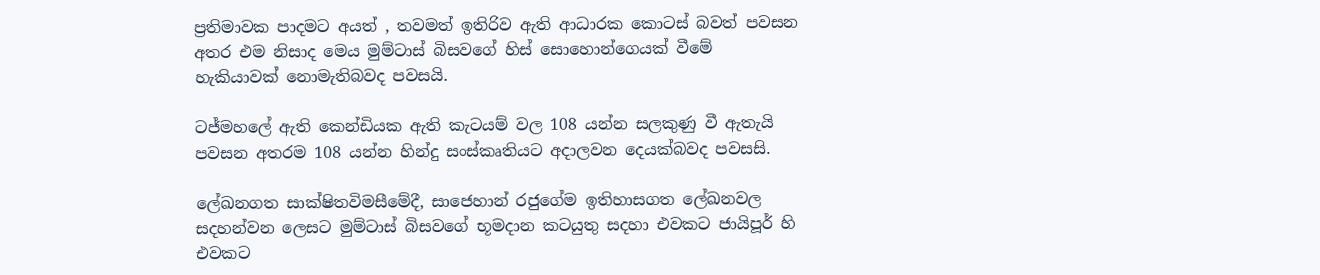ප්‍රතිමාවක පාදමට අයත් , තවමත් ඉතිරිව ඇති ආධාරක කොටස් බවත් පවසන අතර එම නිසාද මෙය මුම්ටාස් බිසවගේ හිස් සොහොන්ගෙයක් වීමේ හැකියාවක් නොමැතිබවද පවසයි.

ටජ්මහලේ ඇති කෙන්ඩියක ඇති කැටයම් වල 108 යන්න සලකුණු වී ඇතැයි පවසන අතරම 108 යන්න හින්දු සංස්කෘතියට අදාලවන දෙයක්බවද පවසසි.

ලේඛනගත සාක්ෂිතවිමසීමේදී, සාජෙහාන් රජුගේම ඉතිහාසගත ලේඛනවල සදහන්වන ලෙසට මුම්ටාස් බිසවගේ භූමදාන කටයුතු සදහා එවකට ජායිපූර් හි එවකට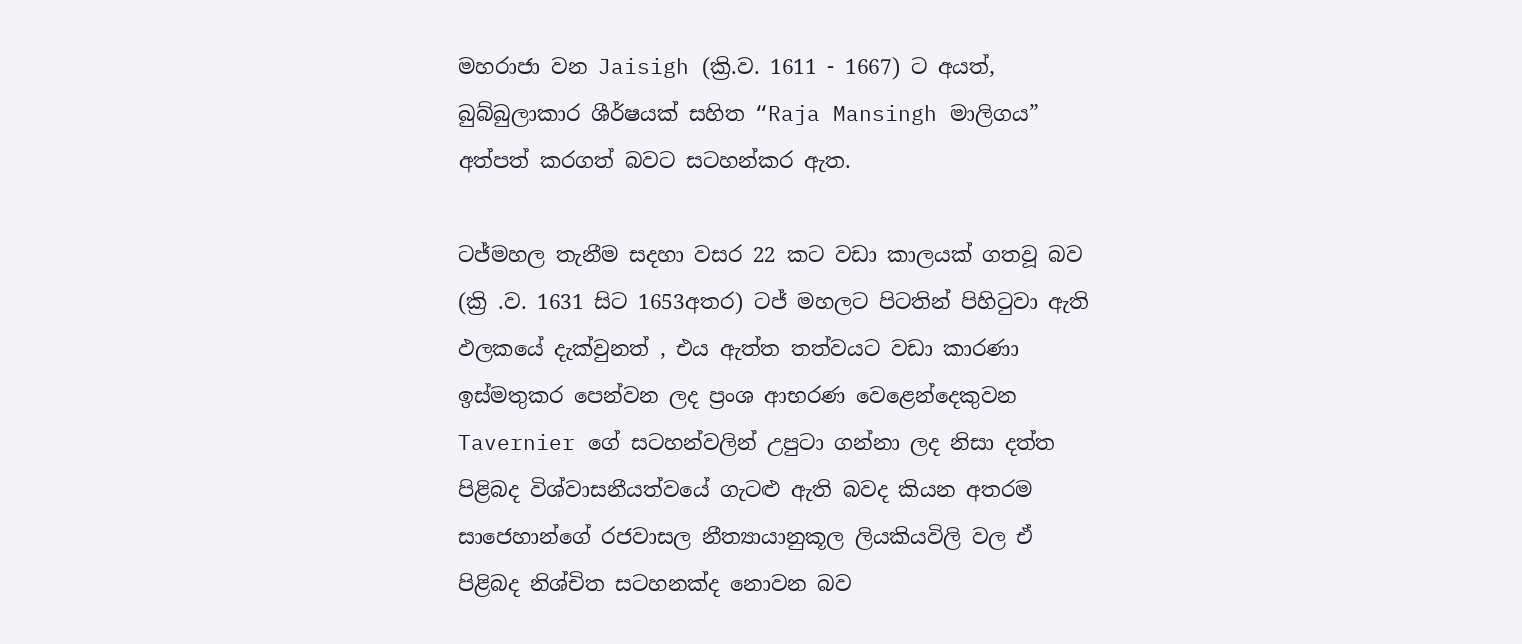මහරාජා වන Jaisigh (ක්‍රි.ව. 1611 - 1667) ට අයත්, බුබ්බුලාකාර ශීර්ෂයක් සහිත “Raja Mansingh මාලිගය” අත්පත් කරගත් බවට සටහන්කර ඇත.

ටජ්මහල තැනීම සදහා වසර 22 කට වඩා කාලයක් ගතවූ බව (ක්‍රි .ව. 1631 සිට 1653අතර) ටජ් මහලට පිටතින් පිහිටුවා ඇති ඵලකයේ දැක්වුනත් , එය ඇත්ත තත්වයට වඩා කාරණා ඉස්මතුකර පෙන්වන ලද ප්‍රංශ ආභරණ වෙළෙන්දෙකුවන Tavernier ගේ සටහන්වලින් උපුටා ගන්නා ලද නිසා දත්ත පිළිබද විශ්වාසනීයත්වයේ ගැටළු ඇති බවද කියන අතරම සාජෙහාන්ගේ රජවාසල නීත්‍යායානුකූල ලියකියවිලි වල ඒ පිළිබද නිශ්චිත සටහනක්ද නොවන බව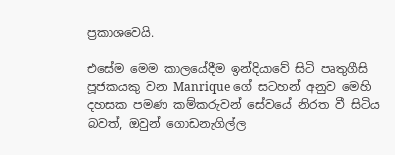ප්‍රකාශවෙයි.

එසේම මෙම කාලයේදීම ඉන්දියාවේ සිටි පෘතුගීසි පූජකයකු වන Manrique ගේ සටහන් අනුව මෙහි දහසක පමණ කම්කරුවන් සේවයේ නිරත වී සිටිය බවත්, ඔවුන් ගොඩනැගිල්ල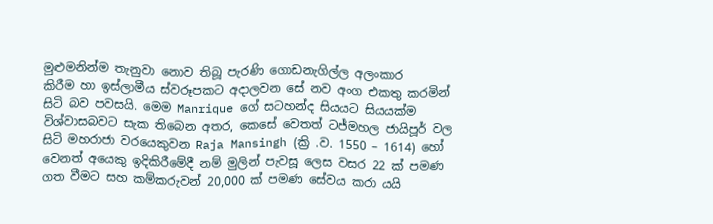මුළුමනින්ම තැනුවා නොව තිබූ පැරණි ගොඩනැගිල්ල අලංකාර කිරීම ‍හා ඉස්ලාමීය ස්වරූපකට අදාලවන සේ නව අංග එකතු කරමින් සිටි බව පවසයි. මෙම Manrique ගේ සටහන්ද සියයට සියයක්ම විශ්වාසබව‍ට සැක තිබෙන අතර, කෙසේ වෙතත් ටජ්මහල ජායිපූර් වල සිටි මහරාජා වරයෙකුවන Raja Mansingh (ක්‍රි .ව. 1550 – 1614) හෝ වෙනත් අයෙකු ඉදිකිරීමේදී නම් මුලින් පැවසූ ලෙස වසර 22 ක් පමණ ගත වීමට සහ කම්කරුවන් 20,000 ක් පමණ සේවය කරා යයි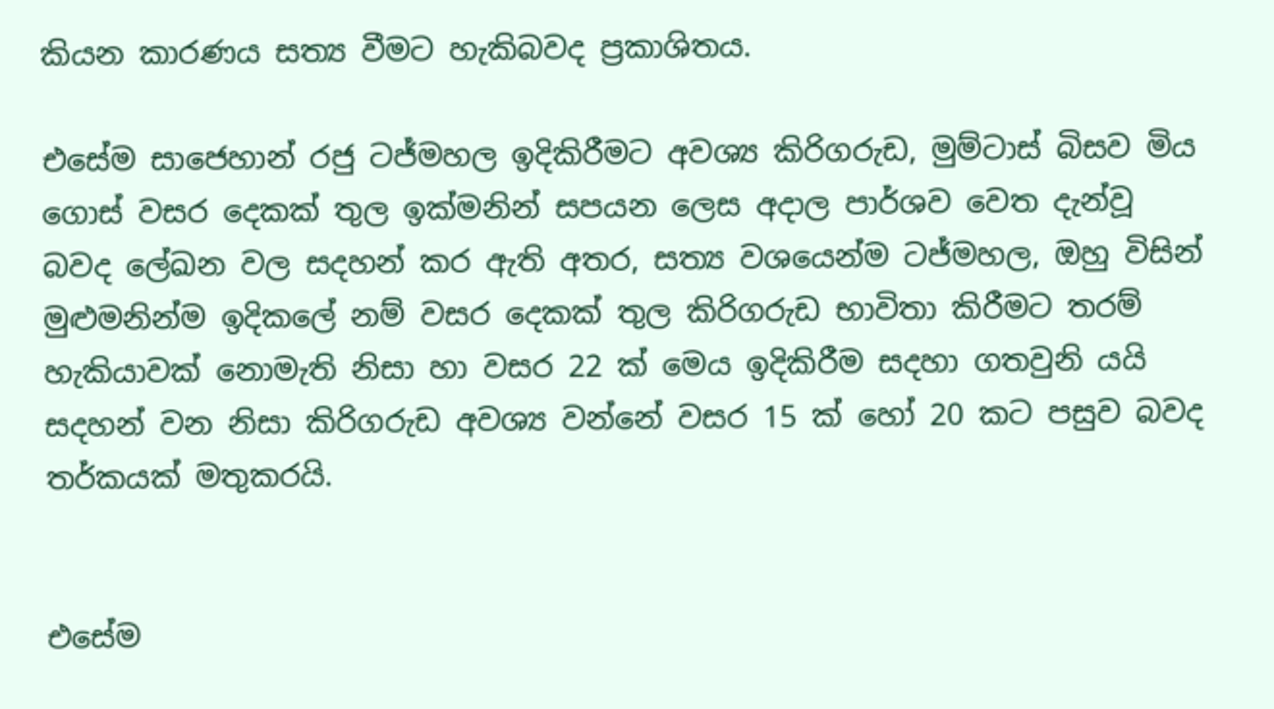කියන කාරණය සත්‍ය වීමට හැකිබවද ප්‍රකාශිතය.

එසේම සා‍ජෙහාන් රජු ටජ්මහල ඉදිකිරීමට අවශ්‍ය කිරිගරුඩ, මුම්ටාස් බිසව මිය ගොස් වසර දෙකක් තුල ඉක්මනින් සපයන ලෙස අදාල පාර්ශව වෙත දැන්වූ බවද ලේඛන වල සදහන් කර ඇති අතර, සත්‍ය වශයෙන්ම ටජ්මහල, ඔහු විසින් මුළුමනින්ම ඉදිකලේ නම් වසර දෙකක් තුල කිරිගරුඩ භාවිතා කිරීමට තරම් හැකියාවක් නොමැති නිසා හා වසර 22 ක් මෙය ඉදිකිරීම සදහා ගතවුනි යයි සදහන් වන නිසා කිරිගරුඩ අවශ්‍ය වන්නේ වසර 15 ක් හෝ 20 කට පසුව බවද තර්කයක් මතුකරයි.


එසේම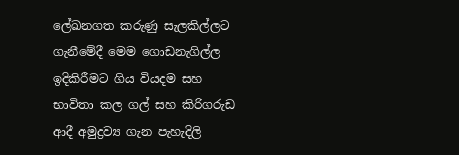ලේඛනගත කරුණු සැලකිල්ලට ගැනීමේදී මෙම ගොඩනැගිල්ල ඉදිකිරීමට ගිය වියදම සහ භාවිතා කල ගල් සහ කිරිගරුඩ ආදී අමුද්‍රව්‍ය ගැන පැහැදිලි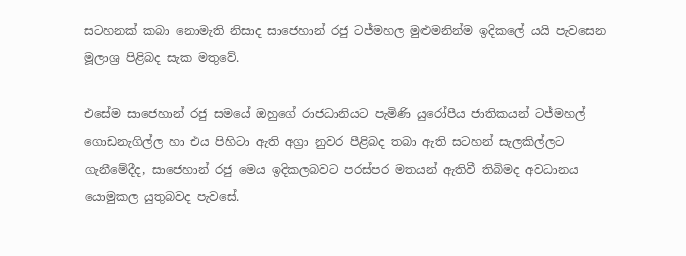සටහනක් කබා නොමැති නිසාද සා‍ජෙහාන් රජු ටජ්මහල මුළුමනින්ම ඉදිකලේ යයි පැවසෙන මූලාශ්‍ර පිළිබද සැක මතුවේ.

එසේම සාජෙහාන් රජු සමයේ ඔහුගේ රාජධානියට පැමිණි යුරෝපීය ජාතිකයන් ටජ්මහල් ගොඩනැගිල්ල හා එය පිහිටා ඇති අග්‍රා නුවර පීළිබද තබා ඇති සටහන් සැලකිල්ලට ගැනීමේදීද, සාජෙහාන් රජු මෙය ඉදිකලබවට පරස්පර මතයන් ඇතිවී තිබිමද අවධානය යොමුකල යුතුබවද පැ‍වසේ.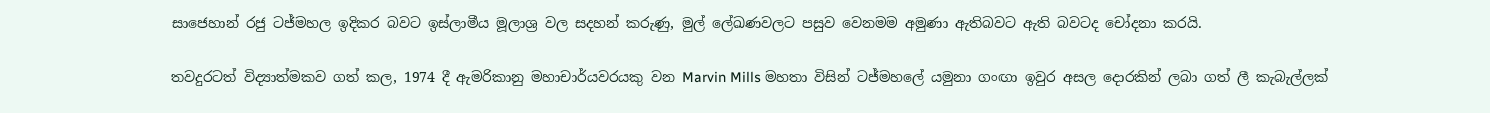සාජෙහාන් රජු ටජ්මහල ඉදිකර බවට ඉස්ලාමීය මූලාශ්‍ර වල සදහන් කරුණු, මුල් ලේඛණවලට පසුව වෙනමම අමුණා ඇතිබවට ඇති බවටද චෝදනා කරයි.

තවදුරටත් විද්‍යාත්මකව ගත් කල, 1974 දී ඇමරිකානු මහාචාර්යවර‍යකු වන Marvin Mills මහතා විසින් ටජ්මහලේ යමුනා ගංඟා ඉවුර අසල දොරකින් ලබා ගත් ලී කැබැල්ලක්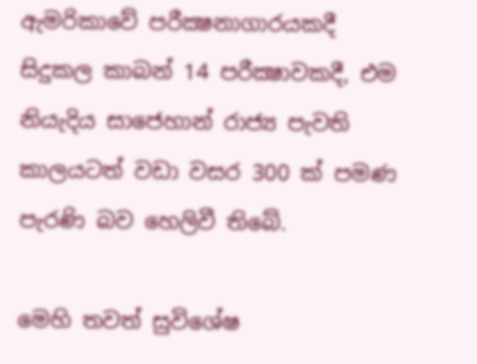ඇමරිකාවේ පරීක්‍ෂනාගාරයකදී සිදුකල කාබන් 14 පරීක්‍ෂාවකදී, එම නියැදිය සාජෙහාන් රාජ්‍ය පැවති කාලයටත් වඩා වසර 300 ක් පමණ පැරණි බව හෙලිවී තිබේ.

මෙහි තවත් සුවිශේෂ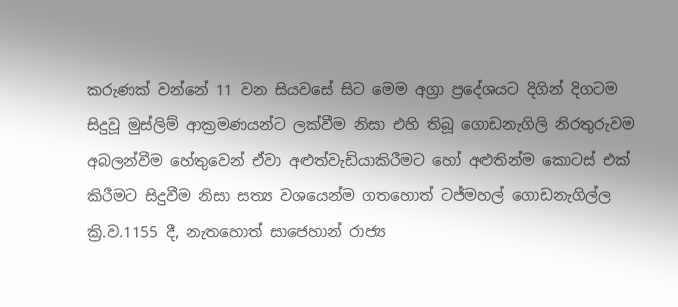කරුණක් වන්නේ 11 වන සියවසේ සිට මෙම අග්‍රා ප්‍රදේශයට දිගින් දිගටම සිදුවූ මුස්ලිම් ආක්‍රමණයන්ට ලක්වීම නිසා එහි තිබූ ගොඩනැගිලි නිරතුරුවම අබලන්වීම හේතුවෙන් ඒවා අළුත්වැඩියාකිරීමට හෝ අළුතින්ම කොටස් එක් කිරීමට සිදුවීම නිසා සත්‍ය වශයෙන්ම ගතහොත් ටජ්මහල් ගොඩනැගිල්ල ක්‍රි.ව.1155 දී, නැතහොත් සාජෙහාන් රාජ්‍ය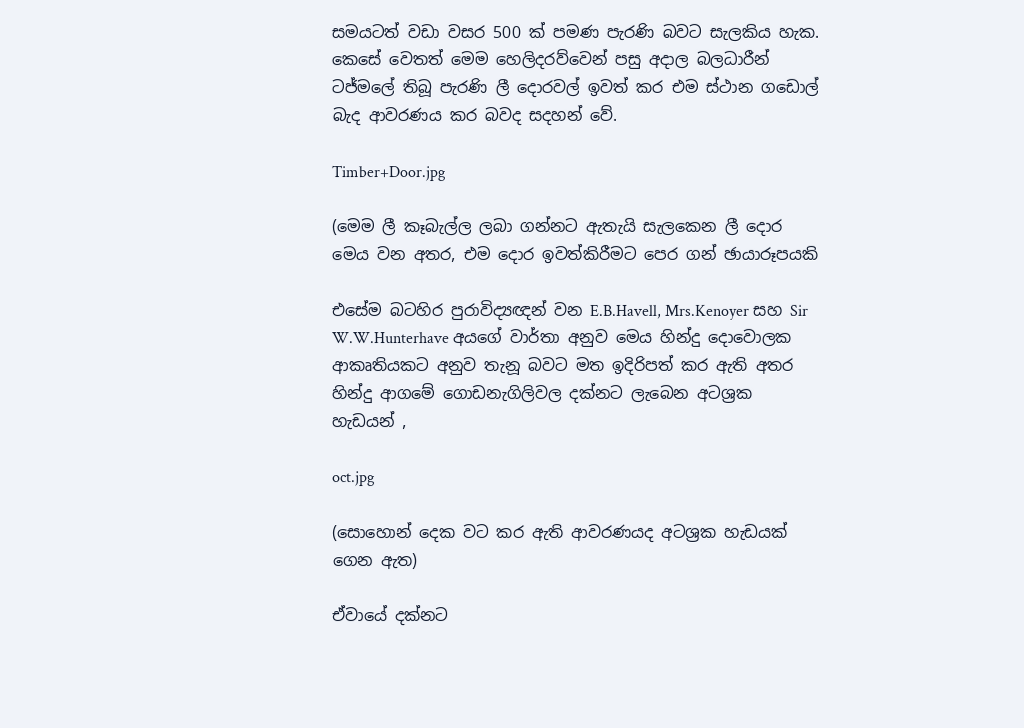සමයටත් වඩා වසර 500 ක් පමණ පැරණි බවට සැලකිය හැක. කෙසේ වෙතත් මෙම හෙලිදරව්වෙන් පසු අදාල බලධාරීන් ටජ්මලේ තිබූ පැරණි ලී දොරවල් ඉවත් කර එම ස්ථාන ගඩොල් බැද ආවරණය කර බවද සදහන් වේ.

Timber+Door.jpg

(මෙම ලී කෑබැල්ල ලබා ගන්නට ඇතැයි සැලකෙන ලී දොර මෙය වන අතර, එම දොර ඉවත්කිරීමට පෙර ගන් ඡායාරූපයකි

එසේම බටහිර පුරාවිද්‍යඥන් වන E.B.Havell, Mrs.Kenoyer සහ Sir W.W.Hunterhave අයගේ වාර්තා අනුව මෙය හින්දු දොවොලක ආකෘතියකට අනුව තැනූ බවට මත ඉදිරිපත් කර ඇති අතර හින්දු ආගමේ ගොඩනැගිලිවල දක්නට ලැබෙන අටශ්‍රක හැඩයන් ,

oct.jpg

(සොහොන් දෙක වට කර ඇති ආවරණයද අටශ්‍රක හැඩයක් ගෙන ඇත)

ඒවායේ දක්නට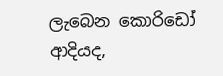ලැබෙන කොරිඩෝ ආදියද,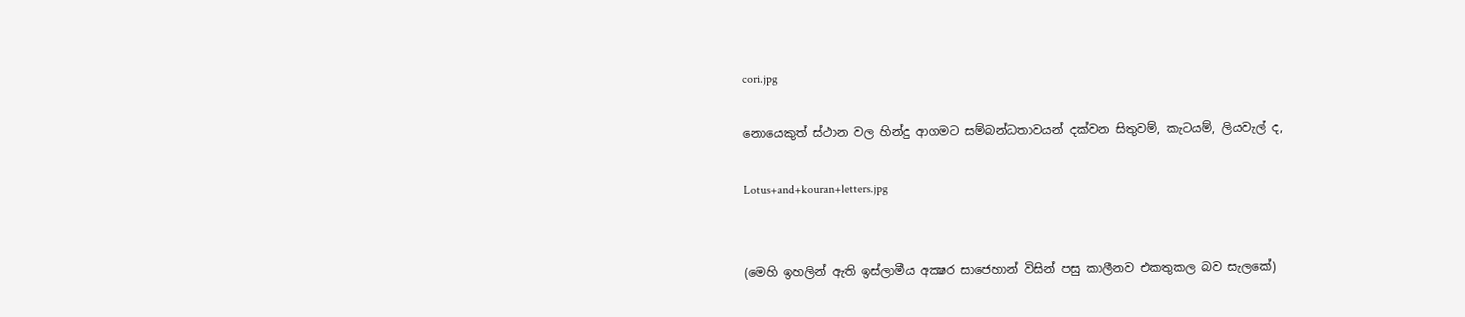cori.jpg

නොයෙකුත් ස්ථාන වල හින්දු ආගමට සම්බන්ධතාවයන් දක්වන සිතුවම්, කැටයම්, ලියවැල් ද,

Lotus+and+kouran+letters.jpg


(මෙහි ඉහලින් ඇති ඉස්ලාමීය අක්‍ෂර සාජෙහාන් විසින් පසු කාලීනව එකතුකල බව සැලකේ)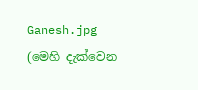Ganesh.jpg
(මෙහි දැක්වෙන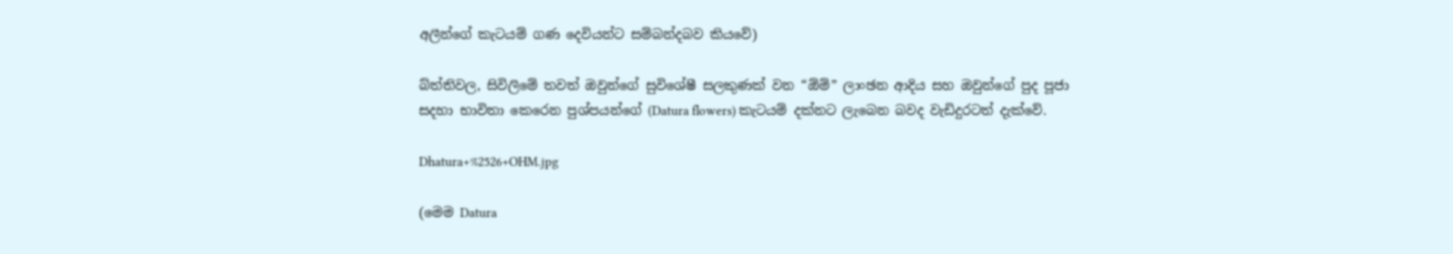අලීන්ගේ කැටයම් ගණ දෙවියන්ට සම්බන්දබව කියවේ)

බ්ත්තිවල, සිවිලිමේ තවත් ඔවුන්ගේ සුවිශේෂී සලකුණක් වන “ඕම්” ලාංඡන ආදිය සහ ඔවුන්ගේ පුද පූජා සදහා භාවිතා කෙරෙන පුශ්පයන්ගේ (Datura flowers) කැටයම් දක්නට ලැබෙන බවද වැඩිදුරටත් දැක්වේ.

Dhatura+%2526+OHM.jpg

(මෙම Datura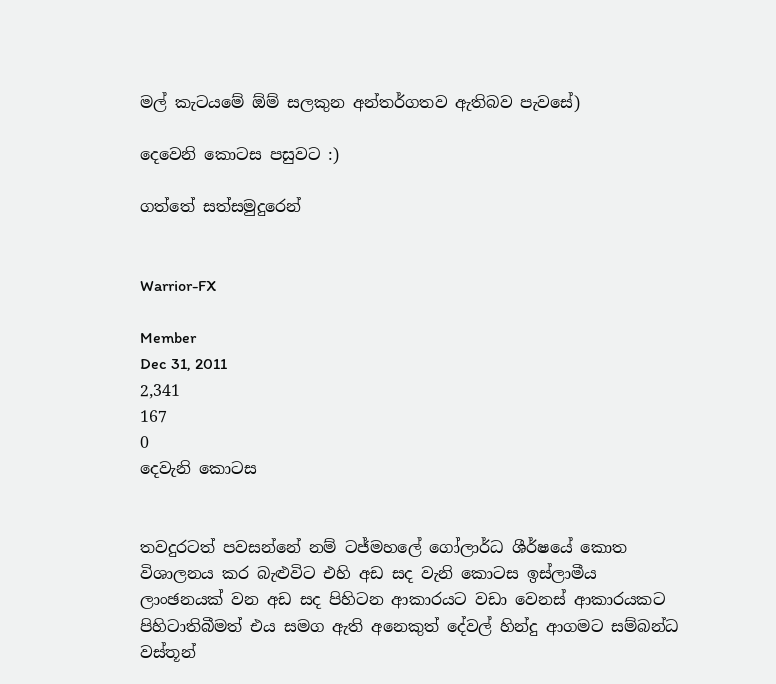මල් කැට‍යමේ ඕම් සලකුන අන්තර්ගතව ඇතිබව පැවසේ)

දෙවෙනි කොටස පසුවට :)

ගත්තේ සත්සමුදුරෙන්


Warrior-FX

Member
Dec 31, 2011
2,341
167
0
දෙවැනි කොටස


තවදුරටත් පවසන්නේ නම් ටජ්මහලේ ගෝලාර්ධ ශීර්ෂයේ කොත විශාලනය කර බැළුවිට එහි අඩ සද වැනි කොටස ඉස්ලාමීය ලාංඡනයක් වන අඩ සද පිහිටන ආකාරයට වඩා වෙනස් ආකාරයකට පිහි‍ටාතිබීමත් එය සමග ඇති අනෙකුත් දේවල් හින්දු ආගමට සම්බන්ධ වස්තූන්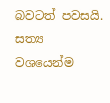බවටත් පවසයි.
සත්‍ය වශයෙන්ම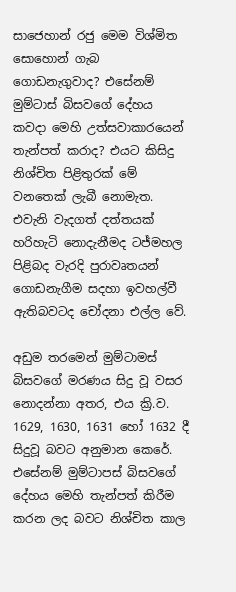සාජෙහාන් රජු මෙම විශ්මිත සොහොන් ගැබ ගොඩනැගුවාද? එසේනම් මුම්ටාස් බිසවගේ දේහය කවදා මෙහි උත්සවාකාරයෙන් තැන්පත් කරාද? එයට කිසිදු නිශ්චිත පිළිතුරක් මේ වනතෙක් ලැබී නොමැත. එවැනි වැදගත් දත්තයක් හරිහැටි නොදැනීමද ටජ්මහල පිළිබද වැරදි පුරාවෘතයන් ගොඩනැගීම සදහා ඉවහල්වී ඇතිබවටද චෝදනා එල්ල වේ.

අඩුම තරමෙන් මුම්ටාමස් බිසවගේ මරණය සිදු වූ වසර නොදන්නා අතර, එය ක්‍රි.ව. 1629, 1630, 1631 හෝ 1632 දී සිදුවූ බවට අනුමාන කෙරේ. එසේනම් මුම්ටාපස් බිසවගේ දේහය මෙහි තැන්පත් කිරීම කරන ලද බවට ‍නිශ්චිත කාල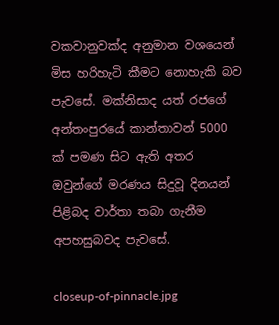වකවානුවක්ද අනුමාන වශයෙන් මිස හරිහැටි කීමට නොහැකි බව පැවසේ. මක්නිසාද යත් රජගේ අන්තංපුරයේ කාන්තාවන් 5000 ක් පමණ සිට ඇති අතර ඔවුන්ගේ මරණය සිදුවූ දිනයන් පිළිබද වාර්තා තබා ගැනීම අපහසුබවද පැවසේ.

closeup-of-pinnacle.jpg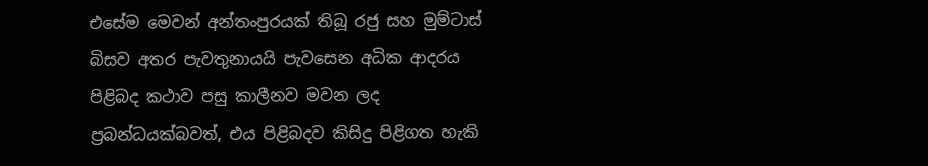එසේම මෙවන් අන්තංපුරයක් තිබූ රජු සහ මුම්ටාස් බිසව අතර පැවතුනායයි පැවසෙන අධික ආදරය පිළිබද කථාව පසු කාලීනව මවන ලද ප්‍රබන්ධයක්බවත්, එය පිළිබදව කිසිදු පිළිගත හැකි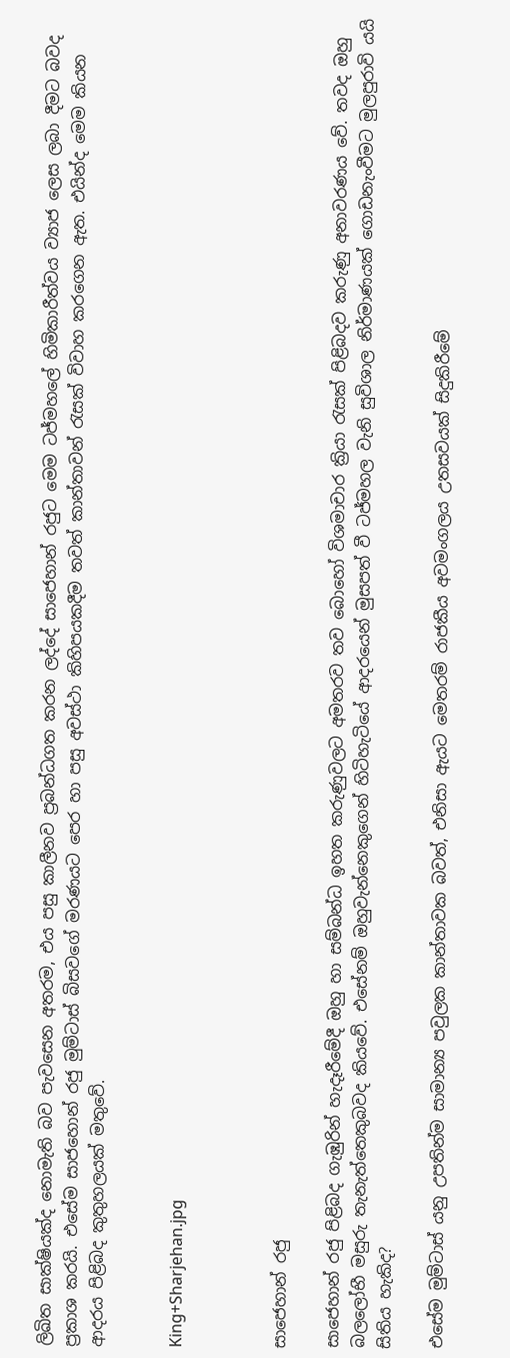ලිඛිත සාක්ෂියක්ද නොමැති බව පැවසෙන අතරම, එය පසු කාලීනව ප්‍රබන්ධගත කරන ලද්දේ සාජෙහාන් රජුට මෙම ටජ්මහලේ හිමිකාරීත්වය ව්‍යාජ ලෙස ලබා දීමට බවද ප්‍රකාශ කරයි. එසේම සාජහොන් රජු මුම්ටාස් බිසවගේ මරණයට පෙර හා පසු අවස්ථා කිහිපයකදීම තවත් කාන්තාවන් රැසක් විවාහ කරගෙන ඇත. එයින්ද මෙම කියන ආදරය පිළිබද කුතුහලයක් මතුවේ.


King+Sharjehan.jpg



සාජෙහාන් රජු

සාජෙහාන් රජු පිළිබද ගැඹුරින් හැදෑරීමේදී ඔහු හා සම්බන්ධ ඉහත කරුණුවලට අමතරව තව බොහෝ විශමාචාර ක්‍රියා රැසක් පිළිබදව කරුණු අනාවරණය වේ. තවද ඔහු බලලෝභී මසුරු තැනැත්තෙකුබවද කියවේ. එසේනම් ඔහුවැන්නෙකුගෙන් හිටිහැ‍ටියේ ආදරයෙන් මුසපත් වී ටජ්මහල වැනි සුවිශාල නිර්මාණයක් ගොඩනැංවීමට මුලපුරාවි යයි සිතිය හැකිද?

එසේම මුම්ටාස් යනු උපතින්ම සාමාන්‍ය පවුලක කාන්තාවක බවත්, එනිසා ඇයට මෙතරම් රාජකීය අවමංගලය උතසවයක් සිදුකිරීමේ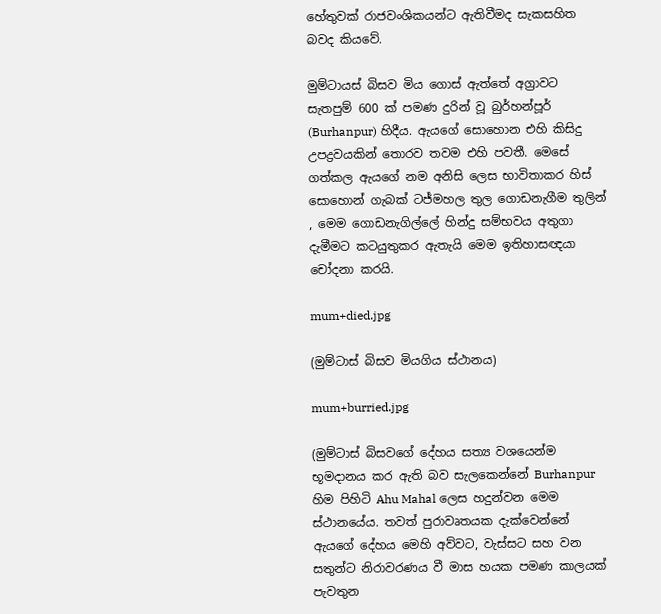හේතුවක් රාජවංශිකයන්ට ඇතිවීමද සැකසහිත බවද කියවේ.

මුම්ටායස් බිසව මිය ගොස් ඇත්තේ අග්‍රාවට සැතපුම් 600 ක් පමණ දුරින් වූ බුර්හන්පූර් (Burhanpur) හිදීය. ඇයගේ සොහොන එහි කිසිදු උපද්‍රවයකින් තොරව තවම එහි පවතී. මෙසේ ගත්කල ඇයගේ නම අනිසි ලෙස භාවිතාකර හිස් සොහොන් ගැබක් ටජ්මහල තුල ගොඩනැගීම තුලින් , මෙම ගොඩනැගිල්ලේ හින්දු සම්භවය අතුගා දැමීමට කටයුතුකර ඇතැයි මෙම ඉතිහාසඥයා චෝදනා කරයි.

mum+died.jpg

(මුම්ටාස් බිසව මියගිය ස්ථානය)

mum+burried.jpg

(මුම්ටාස් බිසවගේ දේහය සත්‍ය වශයෙන්ම භූමදානය කර ඇති බව සැලකෙන්නේ Burhanpur හිම පිහිටි Ahu Mahal ලෙස හදුන්වන මෙම ස්ථානයේය. තවත් පුරාවෘතයක දැක්වෙන්නේ ඇය‍ගේ දේහය මෙහි අව්වට, වැස්සට සහ වන සතුන්ට නිරාවරණය වී මාස හයක පමණ කාලයක් පැවතුන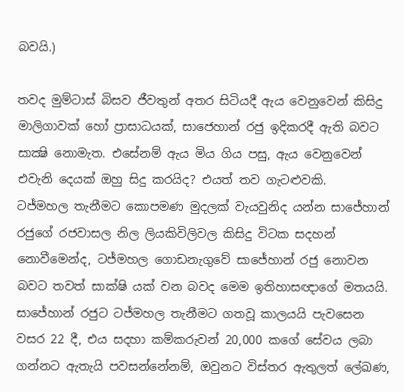බවයි.)

තවද මුම්‍ටාස් බිසව ජීවතුන් අතර සිටියදී ඇය වෙනුවෙන් කිසිදු මාලිගාවක් හෝ ප්‍රාසාධයක්, සාජෙහාන් රජු ඉදිකරදී ඇති බවට සාක්‍ෂි නොමැත. එසේනම් ඇය මිය ගිය පසු, ඇය වෙනුවෙන් එවැනි දෙයක් ඔහු සිදු කරයිද? එයත් තව ගැටළුවකි.
ටජ්මහල තැනීමට කොපමණ මුදලක් වැයවුනිද යන්න සාජේහාන් රජුගේ රජවාසල නිල ලියකිවිලිවල කිසිදු විටක සදහන් නොවීමෙන්ද, ටජ්මහල ගොඩනැගුවේ සාජේහාන් රජු නොවන බවට තවත් සාක්ෂි යක් ‍වන බවද මෙම ඉතිහාසඥාගේ මතයයි.
සාජේහාන් රජුට ටජ්මහල තැනීමට ගතවූ කාලයයි පැවසෙන වසර 22 දී, එය සදහා කම්කරුවන් 20,000 කගේ සේවය ලබා ගන්නට ඇතැයි පවසන්නේනම්, ඔවුනට විස්තර ඇතුලත් ලේඛණ,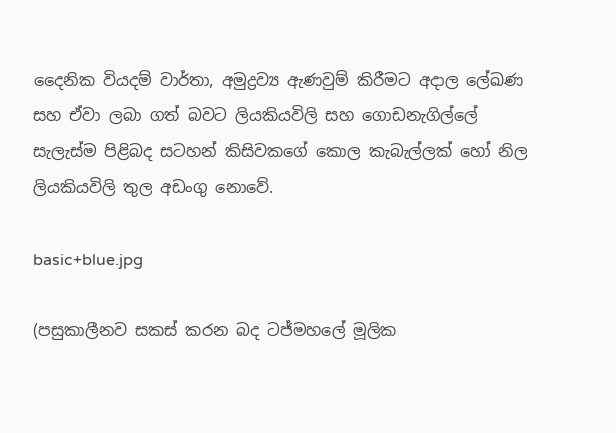දෛනික වියදම් වාර්තා, අමුද්‍රව්‍ය ඇණවුම් කිරීමට අදාල ලේඛණ සහ ඒවා ලබා ගත් බවට ලියකියවිලි සහ ගොඩනැගිල්ලේ සැලැස්ම පිළිබද සටහන් කිසිවකගේ කොල කැබැල්ලක් හෝ නිල ලියකියවිලි තුල අඩංගු නොවේ.

basic+blue.jpg

(පසුකාලීනව සකස් කරන බද ටජ්මහලේ මූලික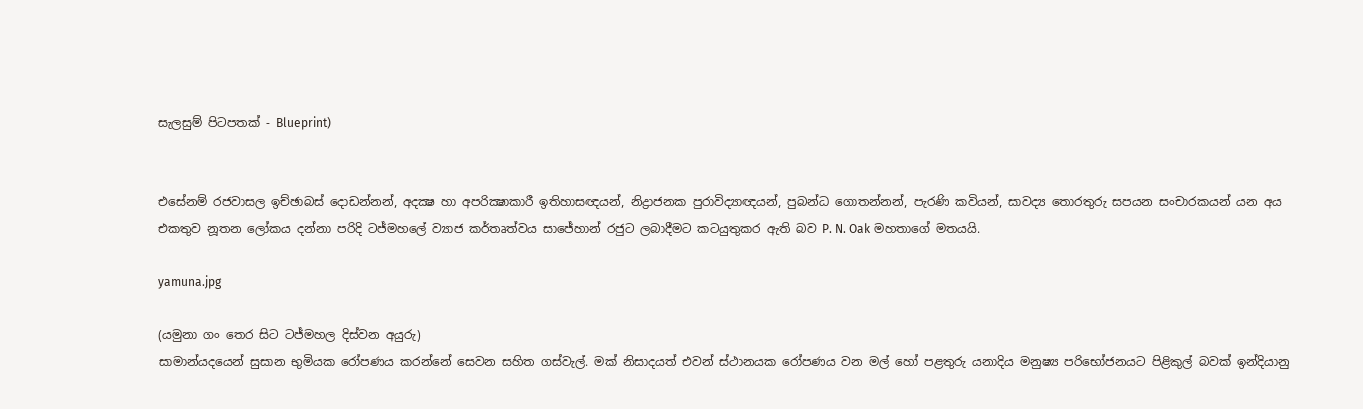සැලසුම් පිටපතක් - Blueprint)


එසේනම් රජවාසල ඉච්ඡාබස් දොඩන්නන්, අදක්‍ෂ හා අපරික්‍ෂාකාරී ඉතිහාසඥයන්, නිද්‍රාජනක පුරාවිද්‍යාඥයන්, පුබන්ධ ගොතන්නන්, පැරණි කවියන්, සාවද්‍ය තොරතුරු සපයන සංචාරකයන් යන අය එකතුව නූතන ලෝකය දන්නා පරිදි ටජ්මහලේ ව්‍යාජ කර්තෘත්වය සාජේහාන් රජුට ලබාදීමට කටයුතුකර ඇති බව P. N. Oak මහතාගේ මතයයි.

yamuna.jpg

(යමුනා ගං තෙර සිට ටජ්මහල දිස්වන අයුරු)
සාමාන්යදයෙන් සුසාන භුමියක රෝපණය කරන්නේ සෙවන සහිත ගස්වැල්. මක් නිසාදයත් එවන් ස්ථානයක රෝපණය වන මල් හෝ පළතුරු යනාදිය මනුෂ්‍ය පරිභෝජනයට පිළිකුල් බවක් ඉන්දියානු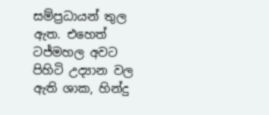සම්ප්‍රධායන් තුල ඇත. එහෙත් ටජ්මහල අවට පිහිටි උද්‍යාන වල ඇති ශාක, හින්දු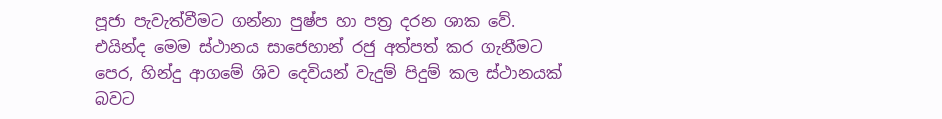පූජා පැවැත්වීමට ගන්නා පුෂ්ප හා පත්‍ර දරන ශාක වේ. එයින්ද මෙම ස්ථානය සාජෙහාන් රජු අත්පත් කර ගැනීමට පෙ‍ර, හින්දු ආගමේ ශිව දෙවියන් වැදුම් පිදුම් කල ස්ථානයක් බවට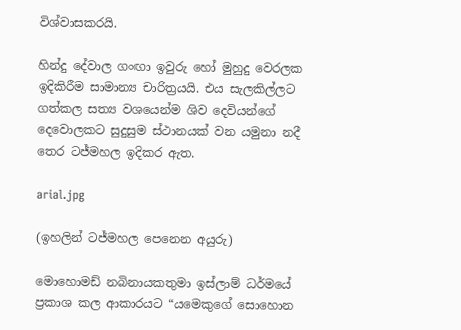විශ්වාසකරයි.

හින්දු දේවාල ගංඟා ඉවුරු හෝ මුහුදු වෙරලක ඉදිකිරීම සාමාන්‍ය චාරිත්‍රයයි. එය සැලකිල්ලට ගත්කල සත්‍ය වශයෙන්ම ශිව දෙවියන්ගේ දෙවොලකට සුදුසුම ස්ථානයක් වන යමුනා නදී තෙර ටජ්මහල ඉදිකර ඇත.

arial.jpg

(ඉහලින් ටජ්මහල පෙනෙන අයුරු)

මොහොමඩ් නබිනායකතුමා ඉස්ලාම් ධර්මයේ ප්‍රකාශ කල ආකාරයට “යමෙකුගේ සොහොන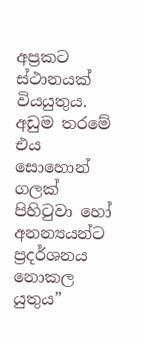අප්‍රකට ස්ථානයක් වියයුතුය. අඩුම තරමේ එය සොහොන් ගලක් පිහිටුවා ‍හෝ අනන්‍යයන්ට ප්‍රදර්ශනය නොකල යුතුය”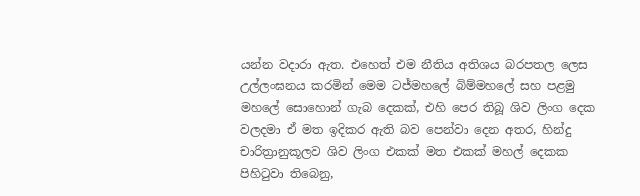යන්න වදාරා ඇත. එහෙත් එම නීතිය අතිශය බරපතල ලෙස උල්ලංඝනය කරමින් මෙම ටජ්මහලේ බිම්මහලේ සහ පළමු මහලේ සොහොන් ගැබ දෙකක්, එහි පෙර තිබූ ශිව ලිංග දෙක වලදමා ඒ මත ඉදිකර ඇති බව පෙන්වා දෙන අතර, හින්දු චාරිත්‍රානුකූලව ශිව ලිංග එකක් මත එකක් මහල් දෙකක පිහිටුවා තිබෙනු,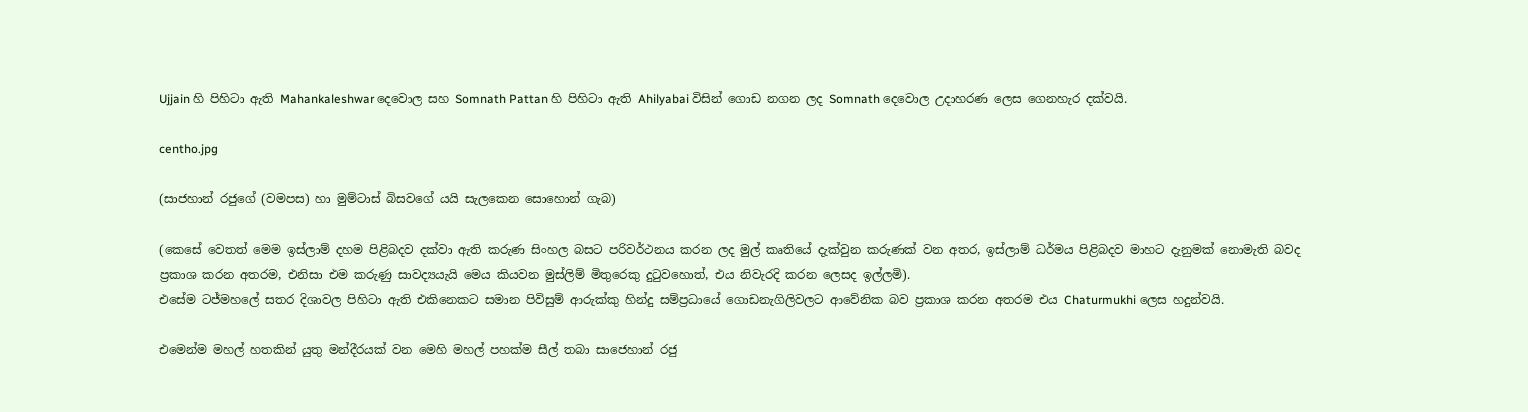Ujjain හි පිහිටා ඇති Mahankaleshwar දෙවො‍ල සහ Somnath Pattan හි පිහිටා ඇති Ahilyabai විසින් ගොඩ නගන ලද Somnath දෙවොල උදාහරණ ලෙස ගෙනහැර දක්වයි.

centho.jpg

(සාජහාන් රජුගේ (වමපස) හා මුම්ටාස් බිසවගේ යයි සැලකෙන සොහොන් ගැබ)

(කෙසේ වෙතත් මෙම ඉස්ලාම් දහම පිළිබදව දක්වා ඇති කරුණ සිංහල බසට පරිවර්ථනය කරන ලද මුල් කෘතියේ දැක්වුන කරුණක් වන අතර, ඉස්ලාම් ධර්මය පිළිබදව මාහට දැනුමක් නොමැති බවද ප්‍රකාශ කරන අතරම, එනිසා එම කරුණු සාවද්‍යයැයි මෙය කියවන මුස්ලිම් මිතුරෙකු දුටුවහොත්, එය නිවැරදි කරන ලෙසද ඉල්ලමි).
එසේම ටජ්මහලේ සතර දිශාවල පිහිටා ඇති එකිනෙකට සමාන පිවිසුම් ආරුක්කු හින්දු සම්ප්‍රධායේ ගොඩනැගිලිවලට ආවේනික බව ප්‍රකාශ කරන අතරම එය Chaturmukhi ලෙස හදුන්වයි.

එමෙන්ම මහල් හතකින් යුතු මන්දීරයක් වන මෙහි මහල් පහක්ම සීල් තබා සාජෙහාන් රජු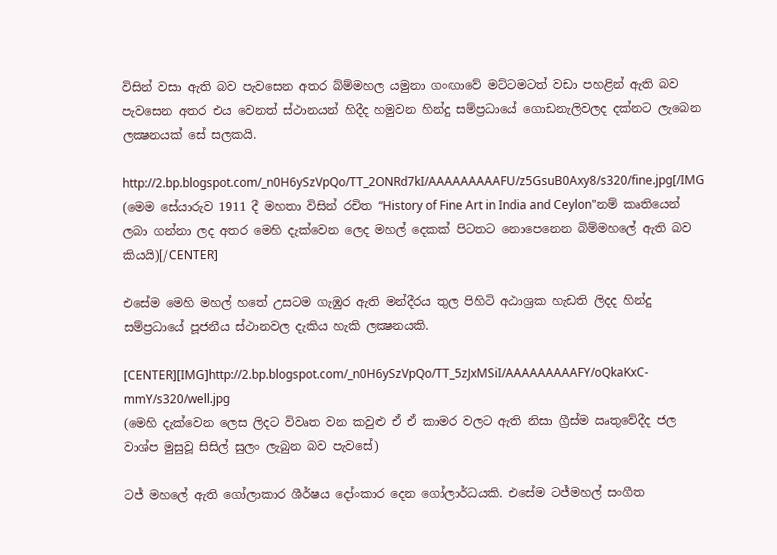විසින් වසා ඇති බව පැවසෙන අතර බ්ම්මහල යමුනා ගංඟාවේ මට්ටමටත් වඩා පහළින් ඇති බව පැවසෙන අතර එය වෙනත් ස්ථානයන් හිදීද හමුවන හින්දු සම්ප්‍රධායේ ගොඩනැලිවලද දක්නට ලැබෙන ලක්‍ෂනයක් සේ සලකයි.

http://2.bp.blogspot.com/_n0H6ySzVpQo/TT_2ONRd7kI/AAAAAAAAAFU/z5GsuB0Axy8/s320/fine.jpg[/IMG
(මෙම සේයාරුව 1911 දී මහතා විසින් රචිත “History of Fine Art in India and Ceylon"නම් කෘතියෙන් ලබා ගන්නා ලද අතර මෙහි දැක්වෙන ලෙද මහල් දෙකක් පිටතට නොපෙනෙන බිම්මහලේ ඇති බව කියයි)[/CENTER]

එසේම මෙහි මහල් හතේ උසටම ගැඹුර ඇති මන්දීරය තුල පිහිටි අඨාශ්‍රක හැඩති ලිදද හින්දු සම්ප්‍රධායේ පූජනීය ස්ථානවල දැකිය හැකි ලක්‍ෂනයකි.

[CENTER][IMG]http://2.bp.blogspot.com/_n0H6ySzVpQo/TT_5zJxMSiI/AAAAAAAAAFY/oQkaKxC-mmY/s320/well.jpg
(මෙහි දැක්වෙන ලෙස ලිදට විවෘත වන කවුළු ඒ ඒ කාමර වලට ඇති නිසා ග්‍රීස්ම ඍතුවේදීද ජල වාශ්ප මුසුවූ සිසිල් සුලං ලැබුන බව පැවසේ)

ටජ් මහලේ ඇති ගෝලාකාර ශීර්ෂය දෝංකාර දෙන ගෝලාර්ධයකි. එසේම ටජ්මහල් සංගීත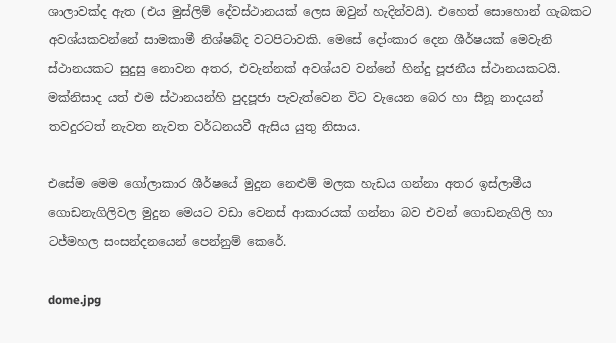ශාලාවක්ද ඇත (එය මුස්ලිම් දේවස්ථානයක් ලෙස ඔවුන් හැදින්වයි). එහෙත් සොහොන් ගැබකට අවශ්යකවන්නේ සාමකාමී නිශ්ෂබ්ද වටපිටාවකි. මෙසේ දෝංකාර දෙන ශීර්ෂයක් මෙවැනි ස්ථානයකට සුදුසු නොවන අතර, එවැන්නක් අවශ්යව වන්නේ හින්දු පූජනීය ස්ථානයකටයි. මක්නිසාද යත් එම ස්ථානයන්හි පුදපූජා පැවැත්වෙන විට වැයෙන බෙර හා සීනූ නාදයන් තවදුරටත් නැවත නැවත වර්ධනයවී ඇසිය යුතු නිසාය.

එසේම මෙම ගෝලාකාර ශීර්ෂයේ මුදුන නෙළුම් මලක හැඩය ගන්නා අතර ඉස්ලාමීය ගොඩනැගිලිවල මුදුන මෙයට වඩා වෙනස් ආකාරයක් ගන්නා බව එවන් ගොඩනැගිලි හා ටජ්මහල සංසන්දනයෙන් පෙන්නුම් කෙරේ.

dome.jpg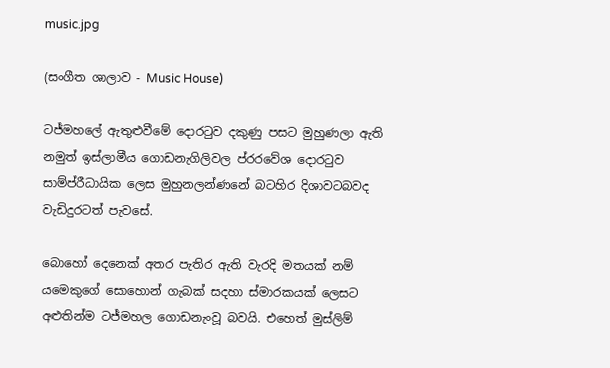music.jpg

(සංගීත ශාලාව - Music House)

ටජ්මහලේ ඇතුළුවීමේ දොරටුව දකුණු පසට මුහුණලා ඇති නමුත් ඉස්ලාමීය ගොඩනැගිලිවල ප්රරවේශ දොරටුව සාම්ප්රීධායික ලෙස මුහුනලන්ණනේ බටහිර දිශාවටබවද වැඩිදුරටත් පැවසේ.

බොහෝ දෙනෙක් අතර පැතිර ඇති වැරදි මතයක් නම් යමෙකුගේ සොහොන් ගැබක් සදහා ස්මාරකයක් ලෙසට අළුතින්ම ටජ්මහල ‍ගොඩනැංවූ බවයි. එහෙත් මුස්ලිම්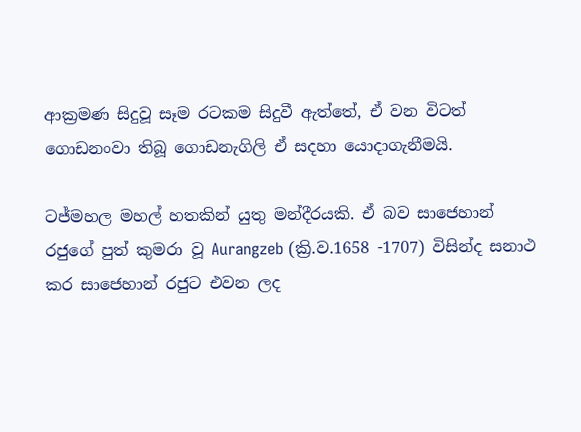ආක්‍රමණ සිදුවූ සෑම රටකම සිදුවී ඇත්තේ, ඒ වන විටත් ගොඩනංවා තිබූ ගොඩනැගිලි ඒ සදහා යොදාගැනීමයි.

ටජ්මහල මහල් හතකින් යුතු මන්දීරයකි. ඒ බව සාජෙහාන් රජුගේ පුත් කුමරා වූ Aurangzeb (ක්‍රි.ව.1658 -1707) විසින්ද සනාථ කර සාජෙහාන් රජුට එවන ලද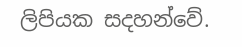ලිපියක සදහන්වේ.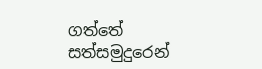ගත්තේ සත්සමුදුරෙන්